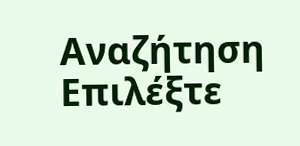Αναζήτηση
Επιλέξτε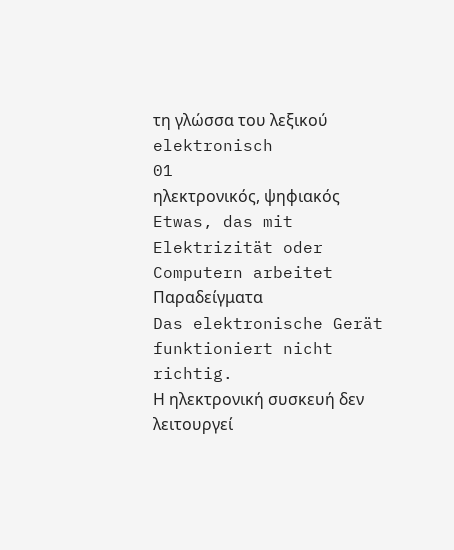τη γλώσσα του λεξικού
elektronisch
01
ηλεκτρονικός, ψηφιακός
Etwas, das mit Elektrizität oder Computern arbeitet
Παραδείγματα
Das elektronische Gerät funktioniert nicht richtig.
Η ηλεκτρονική συσκευή δεν λειτουργεί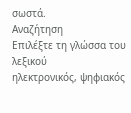σωστά.
Αναζήτηση
Επιλέξτε τη γλώσσα του λεξικού
ηλεκτρονικός, ψηφιακός